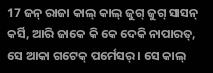17 ଜନ୍ ରାଜା କାଲ୍ କାଲ୍ ଜୁଗ୍ ଜୁଗ୍ ସାସନ୍ କର୍ସି, ଆରି ଜାକେ କି କେ ଦେକି ନାପାରତ୍, ସେ ଆକା ଗଟେକ୍ ପର୍ମେସର୍ । ସେ କାଲ୍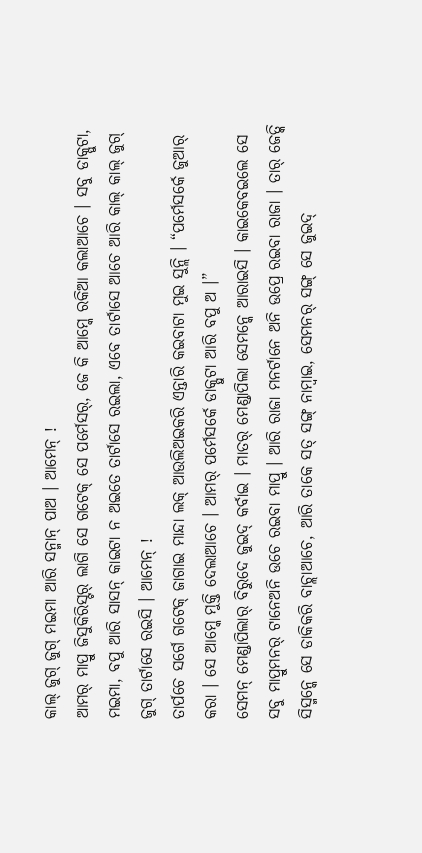କାଲ୍ ଜୁଗ୍ ଜୁଗ୍ ମଇମା ଆରି ସନ୍ମାନ୍ ପାଅ । ଆମେନ୍ !
ଆମର୍ ମାପ୍ରୁ ଜିସୁକିରିସ୍ଟର୍ ଲାଗି ସେ ଗଟେକ୍ ସେ ପର୍ମେସର୍, ଜେ କି ଆମ୍କେ ରକିଆ କଲାଆଚେ । ସବୁ ଡାକ୍ପୁଟା, ମଇମା, ବପୁ ଆରି ସାସନ୍ କାଇଟା ନ ଅଇତେ ତାର୍ଟାସେ ରଇଲା, ଏବେ ତାର୍ଟାସେ ଆଚେ ଆରି କାଲ୍ କାଲ୍ ଜୁଗ୍ ଜୁଗ୍ ତାର୍ଟାସେ ରଇସି । ଆମେନ୍ !
ତାର୍ପଚେ ସର୍ଗେ ଗଟେକ୍ ଜାଗାଇ ମାନ୍ଦା ଲକ୍ ଆଉଲିଅଇକରି ଏନ୍ତାରି କଇବାଟା ମୁଇ ସୁନ୍ଲି । “ପର୍ମେସର୍କେ ଜୁଆର୍ କରା । ସେ ଆମ୍କେ ମୁକ୍ତି ଦେଲାଆଚେ । ଆମର୍ ପର୍ମେସର୍କେ ଡାକ୍ପୁଟା ଆରି ବପୁ ଅ ।”
ସେମନ୍ ମେଣ୍ଡାପିଲାର୍ ବିରୁଦେ ଜୁଇଦ୍ କର୍ବାଇ । ମାତର୍ ମେଣ୍ଡାପିଲା ସେମନ୍କେ ଆରାଇସି । କାଇକେବଇଲେ ସେ ସବୁ ମାପ୍ରୁମନର୍ ଟାନେଅନି ଉଚେ ରଇବା ମାପ୍ରୁ । ଆରି ରାଜା ମନର୍ଟାନେ ଅନି ଉପ୍ରେ ରଇବା ରାଜା । ତାର୍ ଜେତ୍କି ସିସ୍ମନ୍କେ ସେ ଡାକିକରି ବାଚ୍ଲାଆଚେ, ଆରି ତାକେ ସତ୍ ସଙ୍ଗ୍ ନାମ୍ବାଇ, ସେମନର୍ ସଙ୍ଗ୍ ସେ ଜୁଇଦ୍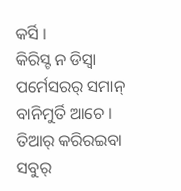କର୍ସି ।
କିରିସ୍ଟ ନ ଡିସ୍ବା ପର୍ମେସରର୍ ସମାନ୍ ବାନିମୁର୍ତି ଆଚେ । ତିଆର୍ କରିରଇବା ସବୁର୍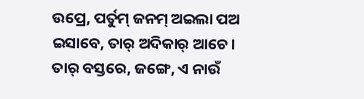ଉପ୍ରେ, ପର୍ତୁମ୍ ଜନମ୍ ଅଇଲା ପଅ ଇସାବେ, ତାର୍ ଅଦିକାର୍ ଆଚେ ।
ତାର୍ ବସ୍ତରେ, ଜଙ୍ଗେ, ଏ ନାଉଁ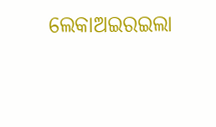ଲେକାଅଇରଇଲା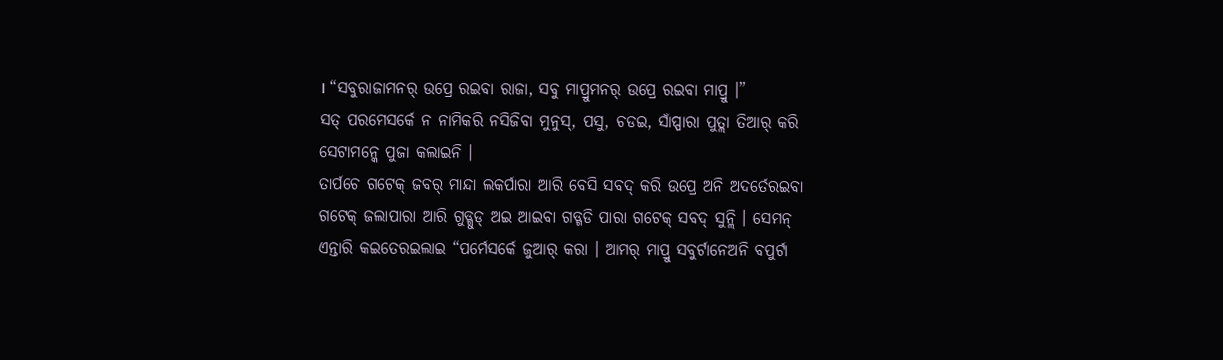। “ସବୁରାଜାମନର୍ ଉପ୍ରେ ରଇବା ରାଜା, ସବୁ ମାପ୍ରୁମନର୍ ଉପ୍ରେ ରଇବା ମାପ୍ରୁ ।”
ସତ୍ ପରମେସର୍କେ ନ ନାମିକରି ନସିଜିବା ମୁନୁସ୍, ପସୁ, ଚଡଇ, ସାଁପ୍ପାରା ପୁତ୍ଲା ତିଆର୍ କରି ସେଟାମନ୍କେ ପୁଜା କଲାଇନି ।
ତାର୍ପଚେ ଗଟେକ୍ ଜବର୍ ମାନ୍ଦା ଲକର୍ପାରା ଆରି ବେସି ସବଦ୍ କରି ଉପ୍ରେ ଅନି ଅଦର୍ତେରଇବା ଗଟେକ୍ ଜଲାପାରା ଆରି ଗୁଡ୍ଗୁଡ୍ ଅଇ ଆଇବା ଗଡ୍ଗଡି ପାରା ଗଟେକ୍ ସବଦ୍ ସୁନ୍ଲି । ସେମନ୍ ଏନ୍ତାରି କଇତେରଇଲାଇ “ପର୍ମେସର୍କେ ଜୁଆର୍ କରା । ଆମର୍ ମାପ୍ରୁ ସବୁର୍ଟାନେଅନି ବପୁର୍ଟା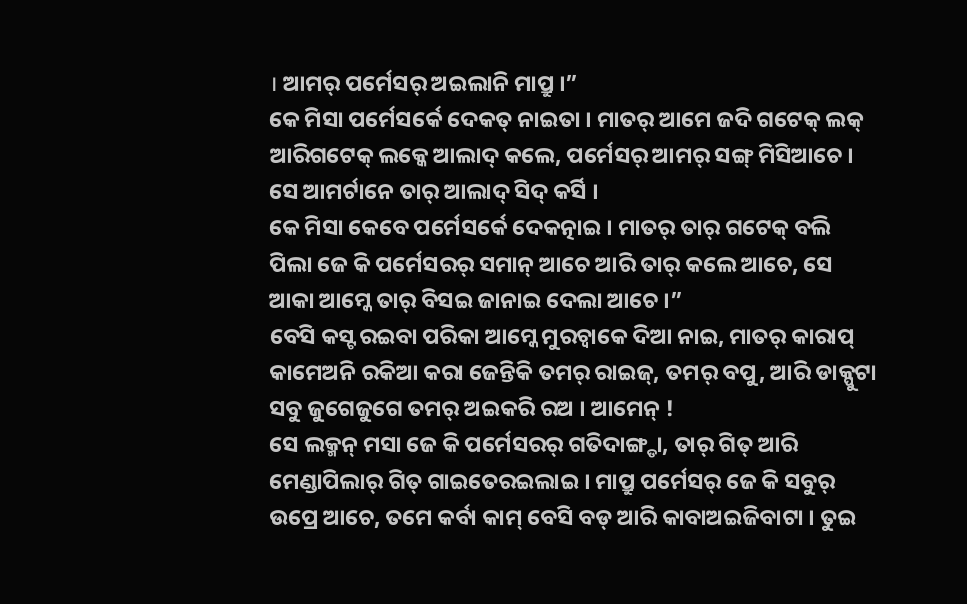। ଆମର୍ ପର୍ମେସର୍ ଅଇଲାନି ମାପ୍ରୁ ।”
କେ ମିସା ପର୍ମେସର୍କେ ଦେକତ୍ ନାଇତା । ମାତର୍ ଆମେ ଜଦି ଗଟେକ୍ ଲକ୍ ଆରିଗଟେକ୍ ଲକ୍କେ ଆଲାଦ୍ କଲେ, ପର୍ମେସର୍ ଆମର୍ ସଙ୍ଗ୍ ମିସିଆଚେ । ସେ ଆମର୍ଟାନେ ତାର୍ ଆଲାଦ୍ ସିଦ୍ କର୍ସି ।
କେ ମିସା କେବେ ପର୍ମେସର୍କେ ଦେକତ୍ନାଇ । ମାତର୍ ତାର୍ ଗଟେକ୍ ବଲି ପିଲା ଜେ କି ପର୍ମେସରର୍ ସମାନ୍ ଆଚେ ଆରି ତାର୍ କଲେ ଆଚେ, ସେ ଆକା ଆମ୍କେ ତାର୍ ବିସଇ ଜାନାଇ ଦେଲା ଆଚେ ।”
ବେସି କସ୍ଟ ରଇବା ପରିକା ଆମ୍କେ ମୁରଚ୍ବାକେ ଦିଆ ନାଇ, ମାତର୍ କାରାପ୍ କାମେଅନି ରକିଆ କରା ଜେନ୍ତିକି ତମର୍ ରାଇଜ୍, ତମର୍ ବପୁ, ଆରି ଡାକ୍ପୁଟା ସବୁ ଜୁଗେଜୁଗେ ତମର୍ ଅଇକରି ରଅ । ଆମେନ୍ !
ସେ ଲକ୍ମନ୍ ମସା ଜେ କି ପର୍ମେସରର୍ ଗତିଦାଙ୍ଗ୍ଡା, ତାର୍ ଗିତ୍ ଆରି ମେଣ୍ଡାପିଲାର୍ ଗିତ୍ ଗାଇତେରଇଲାଇ । ମାପ୍ରୁ ପର୍ମେସର୍ ଜେ କି ସବୁର୍ ଉପ୍ରେ ଆଚେ, ତମେ କର୍ବା କାମ୍ ବେସି ବଡ୍ ଆରି କାବାଅଇଜିବାଟା । ତୁଇ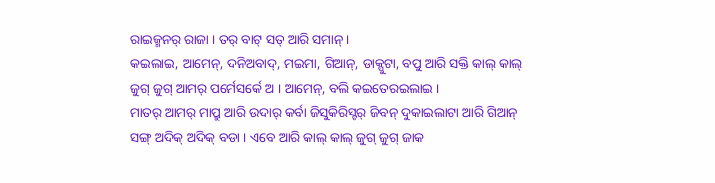ରାଇଜ୍ମନର୍ ରାଜା । ତର୍ ବାଟ୍ ସତ୍ ଆରି ସମାନ୍ ।
କଇଲାଇ, ଆମେନ୍, ଦନିଅବାଦ୍, ମଇମା, ଗିଆନ୍, ଡାକ୍ପୁଟା, ବପୁ ଆରି ସକ୍ତି କାଲ୍ କାଲ୍ ଜୁଗ୍ ଜୁଗ୍ ଆମର୍ ପର୍ମେସର୍କେ ଅ । ଆମେନ୍, ବଲି କଇତେରଇଲାଇ ।
ମାତର୍ ଆମର୍ ମାପ୍ରୁ ଆରି ଉଦାର୍ କର୍ବା ଜିସୁକିରିସ୍ଟର୍ ଜିବନ୍ ଦୁକାଇଲାଟା ଆରି ଗିଆନ୍ ସଙ୍ଗ୍ ଅଦିକ୍ ଅଦିକ୍ ବଡା । ଏବେ ଆରି କାଲ୍ କାଲ୍ ଜୁଗ୍ ଜୁଗ୍ ଜାକ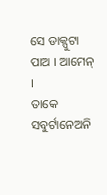ସେ ଡାକ୍ପୁଟା ପାଅ । ଆମେନ୍ ।
ତାକେ ସବୁର୍ଟାନେଅନି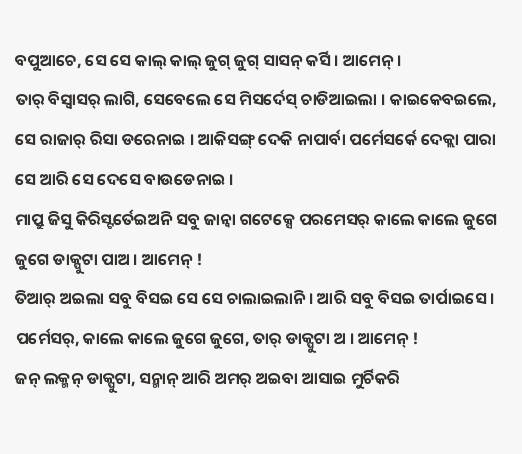ବପୁଆଚେ, ସେ ସେ କାଲ୍ କାଲ୍ ଜୁଗ୍ ଜୁଗ୍ ସାସନ୍ କର୍ସି । ଆମେନ୍ ।
ତାର୍ ବିସ୍ବାସର୍ ଲାଗି, ସେବେଲେ ସେ ମିସର୍ଦେସ୍ ଚାଡିଆଇଲା । କାଇକେବଇଲେ, ସେ ରାଜାର୍ ରିସା ଡରେନାଇ । ଆକିସଙ୍ଗ୍ ଦେକି ନାପାର୍ବା ପର୍ମେସର୍କେ ଦେକ୍ଲା ପାରା ସେ ଆରି ସେ ଦେସେ ବାଉଡେନାଇ ।
ମାପ୍ରୁ ଜିସୁ କିରିସ୍ଟର୍ତେଇଅନି ସବୁ ଜାନ୍ବା ଗଟେକ୍ସେ ପରମେସର୍ କାଲେ କାଲେ ଜୁଗେ ଜୁଗେ ଡାକ୍ପୁଟା ପାଅ । ଆମେନ୍ !
ତିଆର୍ ଅଇଲା ସବୁ ବିସଇ ସେ ସେ ଚାଲାଇଲାନି । ଆରି ସବୁ ବିସଇ ତାର୍ପାଇସେ । ପର୍ମେସର୍, କାଲେ କାଲେ ଜୁଗେ ଜୁଗେ, ତାର୍ ଡାକ୍ପୁଟା ଅ । ଆମେନ୍ !
ଜନ୍ ଲକ୍ମନ୍ ଡାକ୍ପୁଟା, ସନ୍ମାନ୍ ଆରି ଅମର୍ ଅଇବା ଆସାଇ ମୁର୍ଚିକରି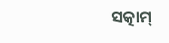ସତ୍କାମ୍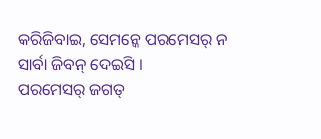କରିଜିବାଇ, ସେମନ୍କେ ପରମେସର୍ ନ ସାର୍ବା ଜିବନ୍ ଦେଇସି ।
ପରମେସର୍ ଜଗତ୍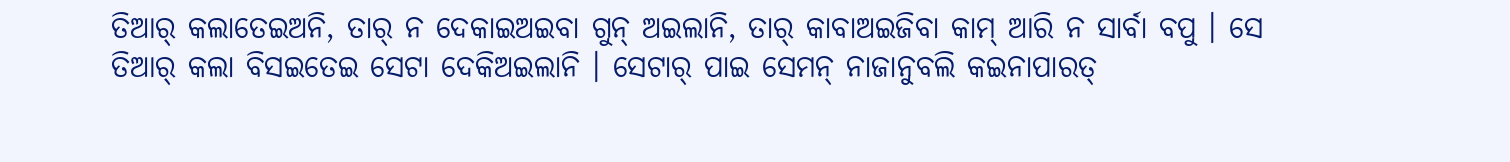ତିଆର୍ କଲାତେଇଅନି, ତାର୍ ନ ଦେକାଇଅଇବା ଗୁନ୍ ଅଇଲାନି, ତାର୍ କାବାଅଇଜିବା କାମ୍ ଆରି ନ ସାର୍ବା ବପୁ । ସେ ତିଆର୍ କଲା ବିସଇତେଇ ସେଟା ଦେକିଅଇଲାନି । ସେଟାର୍ ପାଇ ସେମନ୍ ନାଜାନୁବଲି କଇନାପାରତ୍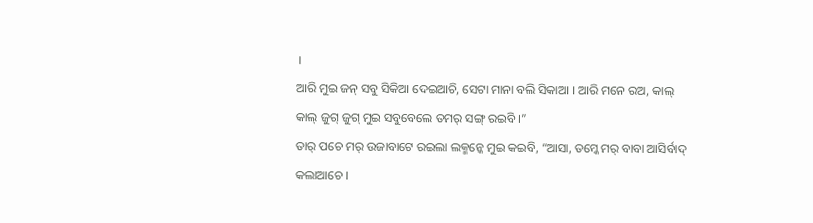।
ଆରି ମୁଇ ଜନ୍ ସବୁ ସିକିଆ ଦେଇଆଚି, ସେଟା ମାନା ବଲି ସିକାଆ । ଆରି ମନେ ରଅ, କାଲ୍ କାଲ୍ ଜୁଗ୍ ଜୁଗ୍ ମୁଇ ସବୁବେଲେ ତମର୍ ସଙ୍ଗ୍ ରଇବି ।”
ତାର୍ ପଚେ ମର୍ ଉଜାବାଟେ ରଇଲା ଲକ୍ମନ୍କେ ମୁଇ କଇବି, “ଆସା, ତମ୍କେ ମର୍ ବାବା ଆସିର୍ବାଦ୍ କଲାଆଚେ ।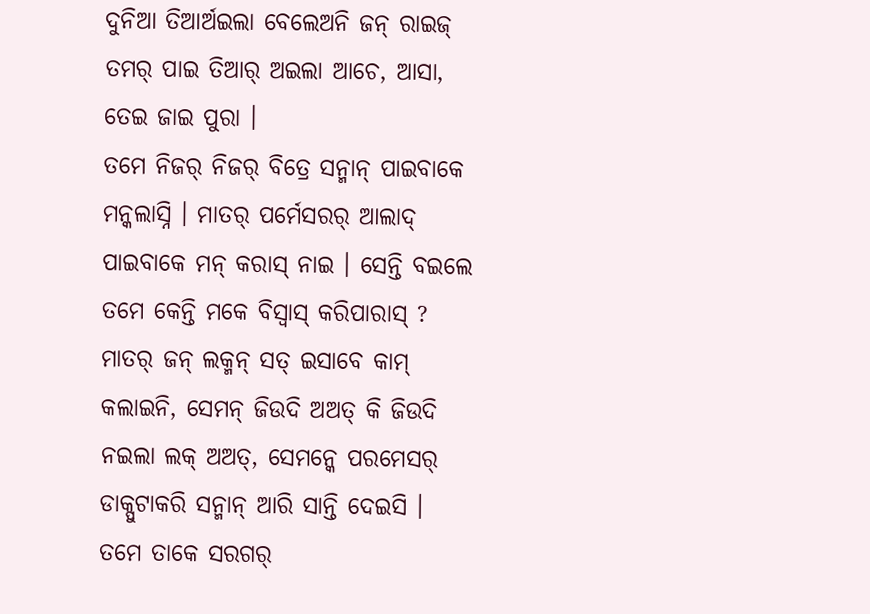ଦୁନିଆ ତିଆର୍ଅଇଲା ବେଲେଅନି ଜନ୍ ରାଇଜ୍ ତମର୍ ପାଇ ତିଆର୍ ଅଇଲା ଆଚେ, ଆସା, ତେଇ ଜାଇ ପୁରା ।
ତମେ ନିଜର୍ ନିଜର୍ ବିତ୍ରେ ସନ୍ମାନ୍ ପାଇବାକେ ମନ୍କଲାସ୍ନି । ମାତର୍ ପର୍ମେସରର୍ ଆଲାଦ୍ ପାଇବାକେ ମନ୍ କରାସ୍ ନାଇ । ସେନ୍ତି ବଇଲେ ତମେ କେନ୍ତି ମକେ ବିସ୍ବାସ୍ କରିପାରାସ୍ ?
ମାତର୍ ଜନ୍ ଲକ୍ମନ୍ ସତ୍ ଇସାବେ କାମ୍ କଲାଇନି, ସେମନ୍ ଜିଉଦି ଅଅତ୍ କି ଜିଉଦି ନଇଲା ଲକ୍ ଅଅତ୍, ସେମନ୍କେ ପରମେସର୍ ଡାକ୍ପୁଟାକରି ସନ୍ମାନ୍ ଆରି ସାନ୍ତି ଦେଇସି ।
ତମେ ତାକେ ସରଗର୍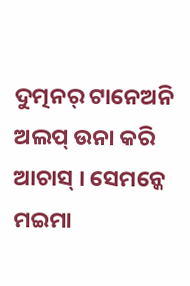ଦୁତ୍ମନର୍ ଟାନେଅନି ଅଲପ୍ ଉନା କରି ଆଚାସ୍ । ସେମନ୍କେ ମଇମା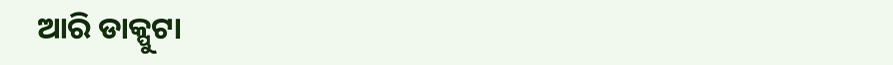ଆରି ଡାକ୍ପୁଟା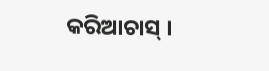କରିଆଚାସ୍ ।